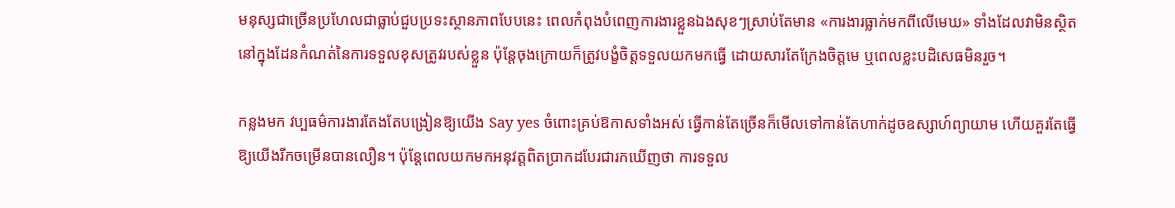មនុស្សជាច្រើនប្រហែលជាធ្លាប់ជួបប្រទះស្ថានភាពបែបនេះ ពេលកំពុងបំពេញការងារខ្លួនឯងសុខៗស្រាប់តែមាន «ការងារធ្លាក់មកពីលើមេឃ» ទាំងដែលវាមិនស្ថិតនៅក្នុងដែនកំណត់នៃការទទួលខុសត្រូវរបស់ខ្លួន ប៉ុន្តែចុងក្រោយក៏ត្រូវបង្ខំចិត្តទទួលយកមកធ្វើ ដោយសារតែក្រែងចិត្តមេ ឬពេលខ្លះបដិសេធមិនរួច។

កន្លងមក វប្បធម៌ការងារតែងតែបង្រៀនឱ្យយើង Say yes ចំពោះគ្រប់ឱកាសទាំងអស់ ធ្វើកាន់តែច្រើនក៏មើលទៅកាន់តែហាក់ដូចឧស្សាហ៍ព្យាយាម ហើយគួរតែធ្វើឱ្យយើងរីកចម្រើនបានលឿន។ ប៉ុន្តែពេលយកមកអនុវត្តពិតប្រាកដបែរជារកឃើញថា ការទទួល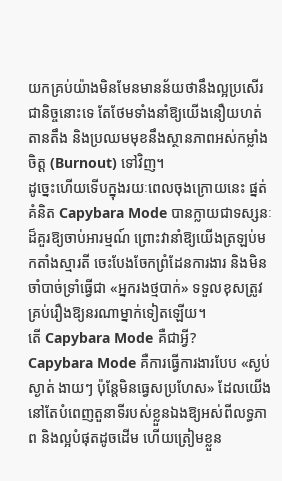យកគ្រប់យ៉ាងមិនមែនមានន័យថានឹងល្អប្រសើរជានិច្ចនោះទេ តែថែមទាំងនាំឱ្យយើងនឿយហត់ តានតឹង និងប្រឈមមុខនឹងស្ថានភាពអស់កម្លាំងចិត្ត (Burnout) ទៅវិញ។
ដូច្នេះហើយទើបក្នុងរយៈពេលចុងក្រោយនេះ ផ្នត់គំនិត Capybara Mode បានក្លាយជាទស្សនៈដ៏គួរឱ្យចាប់អារម្មណ៍ ព្រោះវានាំឱ្យយើងត្រឡប់មកតាំងស្មារតី ចេះបែងចែកព្រំដែនការងារ និងមិនចាំបាច់ទ្រាំធ្វើជា «អ្នករងថ្មបាក់» ទទួលខុសត្រូវគ្រប់រឿងឱ្យនរណាម្នាក់ទៀតឡើយ។
តើ Capybara Mode គឺជាអ្វី?
Capybara Mode គឺការធ្វើការងារបែប «ស្ងប់ស្ងាត់ ងាយៗ ប៉ុន្តែមិនធ្វេសប្រហែស» ដែលយើងនៅតែបំពេញតួនាទីរបស់ខ្លួនឯងឱ្យអស់ពីលទ្ធភាព និងល្អបំផុតដូចដើម ហើយត្រៀមខ្លួន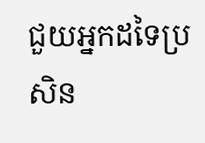ជួយអ្នកដទៃប្រសិន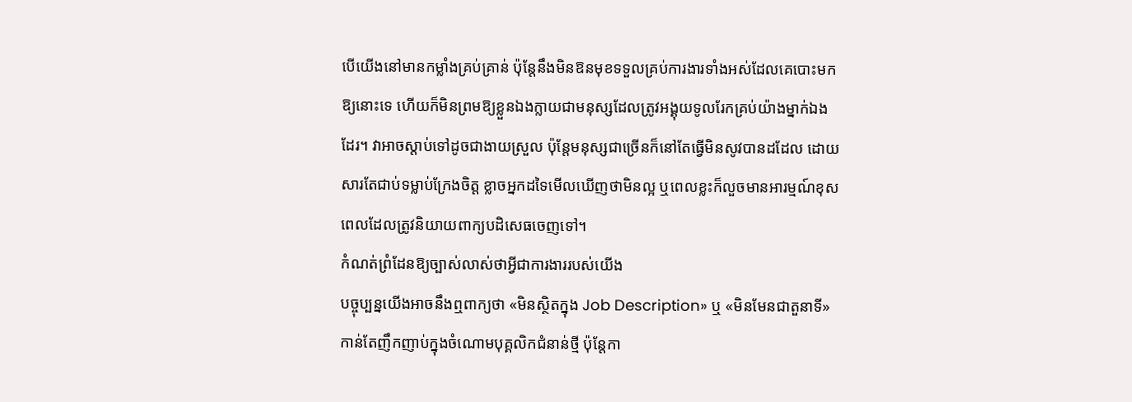បើយើងនៅមានកម្លាំងគ្រប់គ្រាន់ ប៉ុន្តែនឹងមិនឱនមុខទទួលគ្រប់ការងារទាំងអស់ដែលគេបោះមកឱ្យនោះទេ ហើយក៏មិនព្រមឱ្យខ្លួនឯងក្លាយជាមនុស្សដែលត្រូវអង្គុយទូលរែកគ្រប់យ៉ាងម្នាក់ឯងដែរ។ វាអាចស្តាប់ទៅដូចជាងាយស្រួល ប៉ុន្តែមនុស្សជាច្រើនក៏នៅតែធ្វើមិនសូវបានដដែល ដោយសារតែជាប់ទម្លាប់ក្រែងចិត្ត ខ្លាចអ្នកដទៃមើលឃើញថាមិនល្អ ឬពេលខ្លះក៏លួចមានអារម្មណ៍ខុសពេលដែលត្រូវនិយាយពាក្យបដិសេធចេញទៅ។
កំណត់ព្រំដែនឱ្យច្បាស់លាស់ថាអ្វីជាការងាររបស់យើង
បច្ចុប្បន្នយើងអាចនឹងឮពាក្យថា «មិនស្ថិតក្នុង Job Description» ឬ «មិនមែនជាតួនាទី» កាន់តែញឹកញាប់ក្នុងចំណោមបុគ្គលិកជំនាន់ថ្មី ប៉ុន្តែកា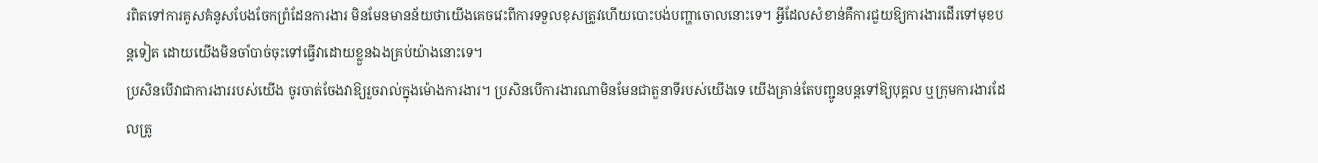រពិតទៅការគូសគំនូសបែងចែកព្រំដែនការងារ មិនមែនមានន័យថាយើងគេចវេះពីការទទួលខុសត្រូវហើយបោះបង់បញ្ហាចោលនោះទេ។ អ្វីដែលសំខាន់គឺការជួយឱ្យការងារដើរទៅមុខបន្តទៀត ដោយយើងមិនចាំបាច់ចុះទៅធ្វើវាដោយខ្លួនឯងគ្រប់យ៉ាងនោះទេ។
ប្រសិនបើវាជាការងាររបស់យើង ចូរចាត់ចែងវាឱ្យរួចរាល់ក្នុងម៉ោងការងារ។ ប្រសិនបើការងារណាមិនមែនជាតួនាទីរបស់យើងទេ យើងគ្រាន់តែបញ្ជូនបន្តទៅឱ្យបុគ្គល ឬក្រុមការងារដែលត្រូ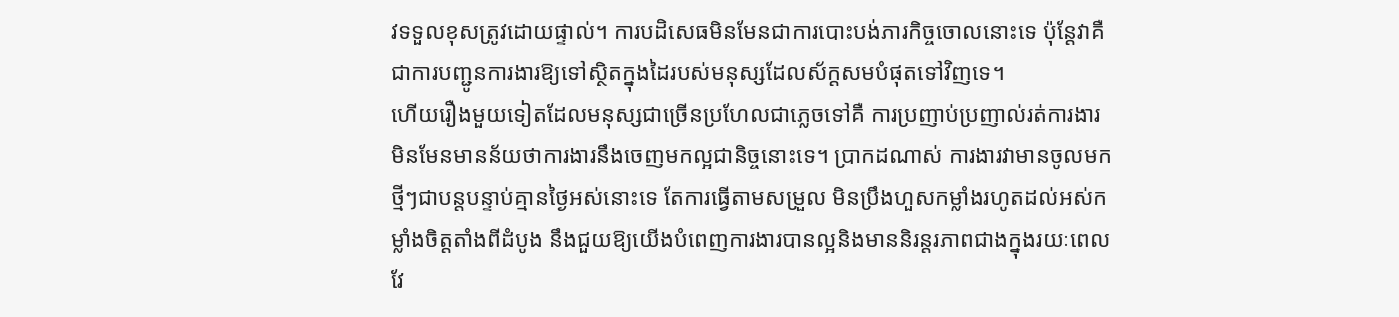វទទួលខុសត្រូវដោយផ្ទាល់។ ការបដិសេធមិនមែនជាការបោះបង់ភារកិច្ចចោលនោះទេ ប៉ុន្តែវាគឺជាការបញ្ជូនការងារឱ្យទៅស្ថិតក្នុងដៃរបស់មនុស្សដែលស័ក្ដសមបំផុតទៅវិញទេ។
ហើយរឿងមួយទៀតដែលមនុស្សជាច្រើនប្រហែលជាភ្លេចទៅគឺ ការប្រញាប់ប្រញាល់រត់ការងារ មិនមែនមានន័យថាការងារនឹងចេញមកល្អជានិច្ចនោះទេ។ ប្រាកដណាស់ ការងារវាមានចូលមកថ្មីៗជាបន្តបន្ទាប់គ្មានថ្ងៃអស់នោះទេ តែការធ្វើតាមសម្រួល មិនប្រឹងហួសកម្លាំងរហូតដល់អស់កម្លាំងចិត្តតាំងពីដំបូង នឹងជួយឱ្យយើងបំពេញការងារបានល្អនិងមាននិរន្តរភាពជាងក្នុងរយៈពេលវែ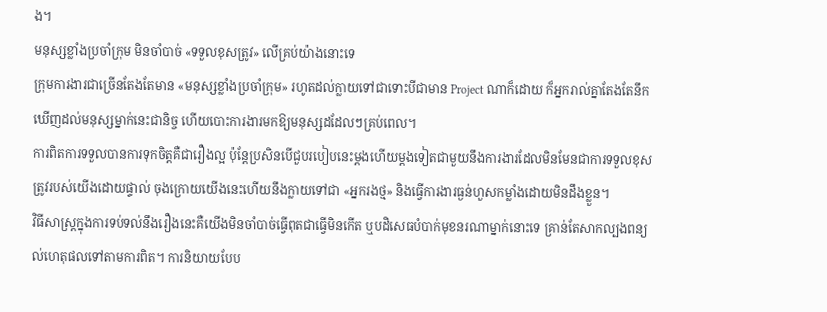ង។
មនុស្សខ្លាំងប្រចាំក្រុម មិនចាំបាច់ «ទទួលខុសត្រូវ» លើគ្រប់យ៉ាងនោះទេ
ក្រុមការងារជាច្រើនតែងតែមាន «មនុស្សខ្លាំងប្រចាំក្រុម» រហូតដល់ក្លាយទៅជាទោះបីជាមាន Project ណាក៏ដោយ ក៏អ្នករាល់គ្នាតែងតែនឹកឃើញដល់មនុស្សម្នាក់នេះជានិច្ច ហើយបោះការងារមកឱ្យមនុស្សដដែលៗគ្រប់ពេល។
ការពិតការទទួលបានការទុកចិត្តគឺជារឿងល្អ ប៉ុន្តែប្រសិនបើជួបរបៀបនេះម្តងហើយម្តងទៀតជាមួយនឹងការងារដែលមិនមែនជាការទទួលខុសត្រូវរបស់យើងដោយផ្ទាល់ ចុងក្រោយយើងនេះហើយនឹងក្លាយទៅជា «អ្នករងថ្ម» និងធ្វើការងារធ្ងន់ហួសកម្លាំងដោយមិនដឹងខ្លួន។
វិធីសាស្ត្រក្នុងការទប់ទល់នឹងរឿងនេះគឺយើងមិនចាំបាច់ធ្វើពុតជាធ្វើមិនកើត ឬបដិសេធបំបាក់មុខនរណាម្នាក់នោះទេ គ្រាន់តែសាកល្បងពន្យល់ហេតុផលទៅតាមការពិត។ ការនិយាយបែប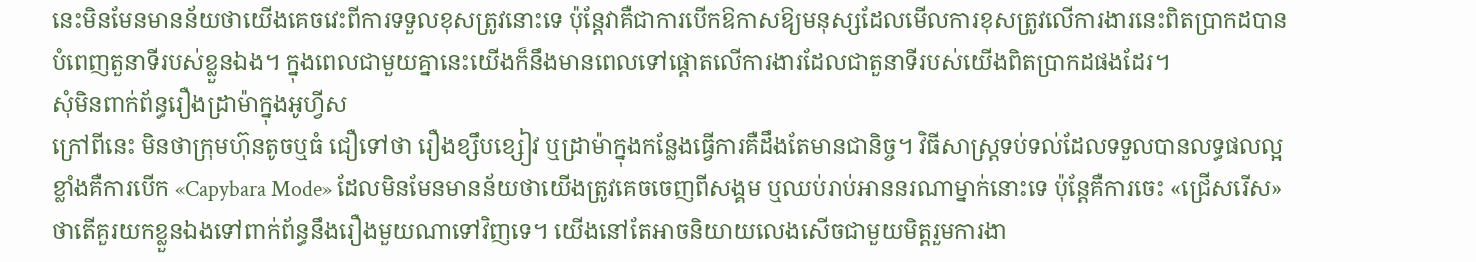នេះមិនមែនមានន័យថាយើងគេចវេះពីការទទួលខុសត្រូវនោះទេ ប៉ុន្តែវាគឺជាការបើកឱកាសឱ្យមនុស្សដែលមើលការខុសត្រូវលើការងារនេះពិតប្រាកដបានបំពេញតួនាទីរបស់ខ្លួនឯង។ ក្នុងពេលជាមួយគ្នានេះយើងក៏នឹងមានពេលទៅផ្តោតលើការងារដែលជាតួនាទីរបស់យើងពិតប្រាកដផងដែរ។
សុំមិនពាក់ព័ន្ធរឿងដ្រាម៉ាក្នុងអូហ្វីស
ក្រៅពីនេះ មិនថាក្រុមហ៊ុនតូចឬធំ ជឿទៅថា រឿងខ្សឹបខ្សៀវ ឬដ្រាម៉ាក្នុងកន្លែងធ្វើការគឺដឹងតែមានជានិច្ច។ វិធីសាស្ត្រទប់ទល់ដែលទទួលបានលទ្ធផលល្អខ្លាំងគឺការបើក «Capybara Mode» ដែលមិនមែនមានន័យថាយើងត្រូវគេចចេញពីសង្គម ឬឈប់រាប់អាននរណាម្នាក់នោះទេ ប៉ុន្តែគឺការចេះ «ជ្រើសរើស» ថាតើគួរយកខ្លួនឯងទៅពាក់ព័ន្ធនឹងរឿងមួយណាទៅវិញទេ។ យើងនៅតែអាចនិយាយលេងសើចជាមួយមិត្តរួមការងា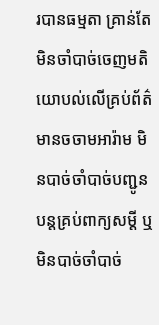របានធម្មតា គ្រាន់តែមិនចាំបាច់ចេញមតិយោបល់លើគ្រប់ព័ត៌មានចចាមអារ៉ាម មិនបាច់ចាំបាច់បញ្ជូនបន្តគ្រប់ពាក្យសម្តី ឬមិនបាច់ចាំបាច់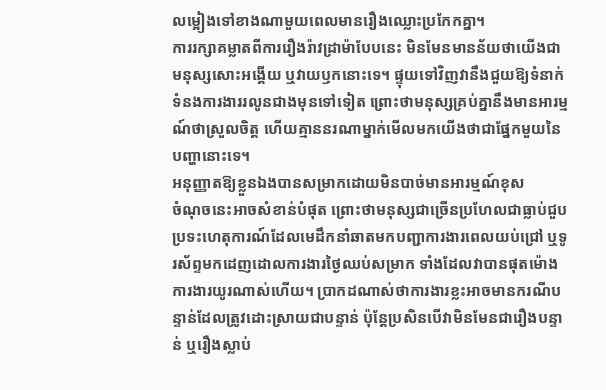លម្អៀងទៅខាងណាមួយពេលមានរឿងឈ្លោះប្រកែកគ្នា។
ការរក្សាគម្លាតពីការរឿងរ៉ាវដ្រាម៉ាបែបនេះ មិនមែនមានន័យថាយើងជាមនុស្សសោះអង្គើយ ឬវាយឫកនោះទេ។ ផ្ទុយទៅវិញវានឹងជួយឱ្យទំនាក់ទំនងការងាររលូនជាងមុនទៅទៀត ព្រោះថាមនុស្សគ្រប់គ្នានឹងមានអារម្មណ៍ថាស្រួលចិត្ត ហើយគ្មាននរណាម្នាក់មើលមកយើងថាជាផ្នែកមួយនៃបញ្ហានោះទេ។
អនុញ្ញាតឱ្យខ្លួនឯងបានសម្រាកដោយមិនបាច់មានអារម្មណ៍ខុស
ចំណុចនេះអាចសំខាន់បំផុត ព្រោះថាមនុស្សជាច្រើនប្រហែលជាធ្លាប់ជួបប្រទះហេតុការណ៍ដែលមេដឹកនាំឆាតមកបញ្ជាការងារពេលយប់ជ្រៅ ឬទូរស័ព្ទមកដេញដោលការងារថ្ងៃឈប់សម្រាក ទាំងដែលវាបានផុតម៉ោងការងារយូរណាស់ហើយ។ ប្រាកដណាស់ថាការងារខ្លះអាចមានករណីបន្ទាន់ដែលត្រូវដោះស្រាយជាបន្ទាន់ ប៉ុន្តែប្រសិនបើវាមិនមែនជារឿងបន្ទាន់ ឬរឿងស្លាប់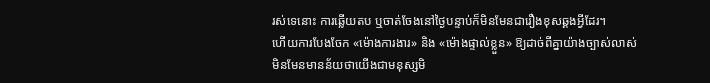រស់ទេនោះ ការឆ្លើយតប ឬចាត់ចែងនៅថ្ងៃបន្ទាប់ក៏មិនមែនជារឿងខុសឆ្គងអ្វីដែរ។
ហើយការបែងចែក «ម៉ោងការងារ» និង «ម៉ោងផ្ទាល់ខ្លួន» ឱ្យដាច់ពីគ្នាយ៉ាងច្បាស់លាស់ មិនមែនមានន័យថាយើងជាមនុស្សមិ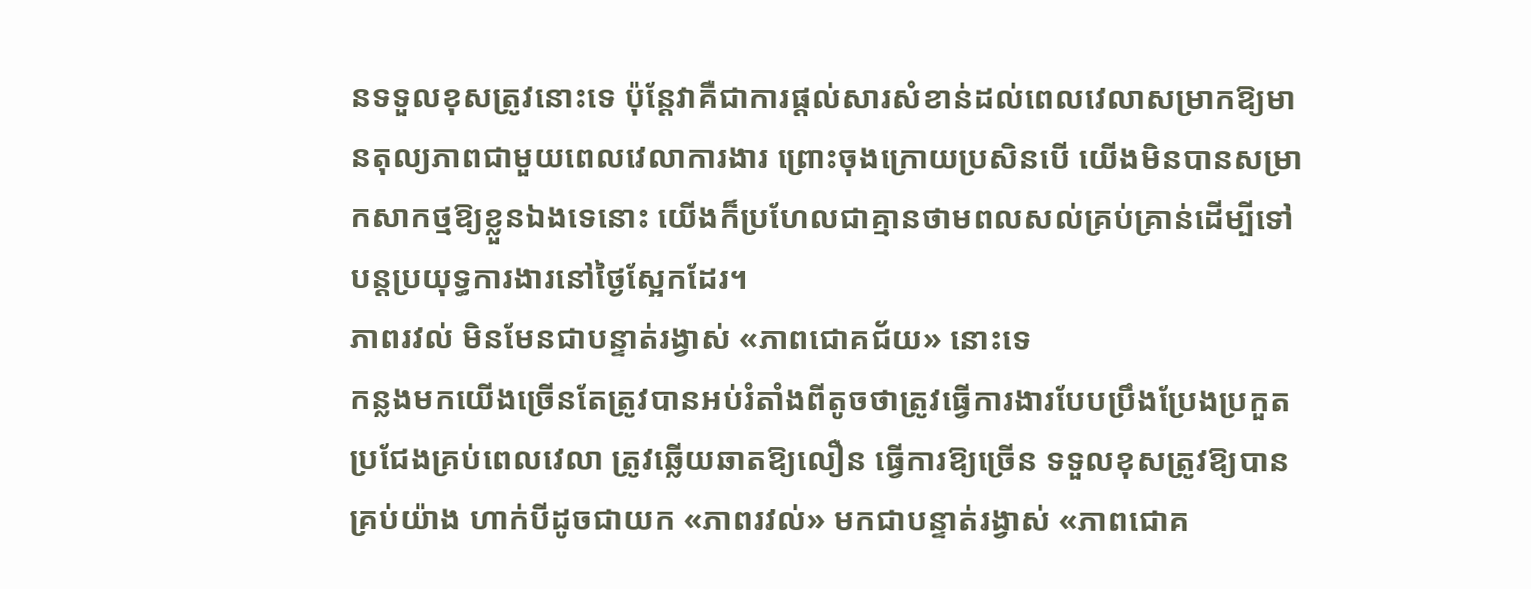នទទួលខុសត្រូវនោះទេ ប៉ុន្តែវាគឺជាការផ្តល់សារសំខាន់ដល់ពេលវេលាសម្រាកឱ្យមានតុល្យភាពជាមួយពេលវេលាការងារ ព្រោះចុងក្រោយប្រសិនបើ យើងមិនបានសម្រាកសាកថ្មឱ្យខ្លួនឯងទេនោះ យើងក៏ប្រហែលជាគ្មានថាមពលសល់គ្រប់គ្រាន់ដើម្បីទៅបន្តប្រយុទ្ធការងារនៅថ្ងៃស្អែកដែរ។
ភាពរវល់ មិនមែនជាបន្ទាត់រង្វាស់ «ភាពជោគជ័យ» នោះទេ
កន្លងមកយើងច្រើនតែត្រូវបានអប់រំតាំងពីតូចថាត្រូវធ្វើការងារបែបប្រឹងប្រែងប្រកួតប្រជែងគ្រប់ពេលវេលា ត្រូវឆ្លើយឆាតឱ្យលឿន ធ្វើការឱ្យច្រើន ទទួលខុសត្រូវឱ្យបានគ្រប់យ៉ាង ហាក់បីដូចជាយក «ភាពរវល់» មកជាបន្ទាត់រង្វាស់ «ភាពជោគ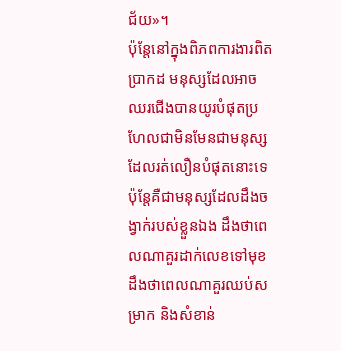ជ័យ»។
ប៉ុន្តែនៅក្នុងពិភពការងារពិតប្រាកដ មនុស្សដែលអាចឈរជើងបានយូរបំផុតប្រហែលជាមិនមែនជាមនុស្សដែលរត់លឿនបំផុតនោះទេ ប៉ុន្តែគឺជាមនុស្សដែលដឹងចង្វាក់របស់ខ្លួនឯង ដឹងថាពេលណាគួរដាក់លេខទៅមុខ ដឹងថាពេលណាគួរឈប់សម្រាក និងសំខាន់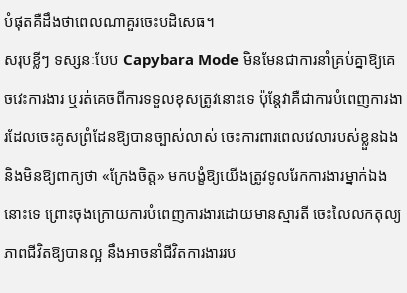បំផុតគឺដឹងថាពេលណាគួរចេះបដិសេធ។
សរុបខ្លីៗ ទស្សនៈបែប Capybara Mode មិនមែនជាការនាំគ្រប់គ្នាឱ្យគេចវេះការងារ ឬរត់គេចពីការទទួលខុសត្រូវនោះទេ ប៉ុន្តែវាគឺជាការបំពេញការងារដែលចេះគូសព្រំដែនឱ្យបានច្បាស់លាស់ ចេះការពារពេលវេលារបស់ខ្លួនឯង និងមិនឱ្យពាក្យថា «ក្រែងចិត្ត» មកបង្ខំឱ្យយើងត្រូវទូលរែកការងារម្នាក់ឯងនោះទេ ព្រោះចុងក្រោយការបំពេញការងារដោយមានស្មារតី ចេះលៃលកតុល្យភាពជីវិតឱ្យបានល្អ នឹងអាចនាំជីវិតការងាររប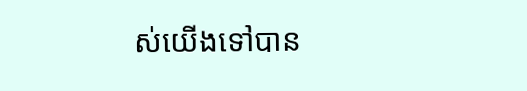ស់យើងទៅបាន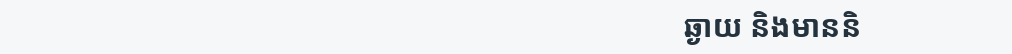ឆ្ងាយ និងមាននិ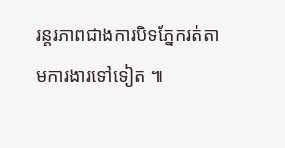រន្តរភាពជាងការបិទភ្នែករត់តាមការងារទៅទៀត ៕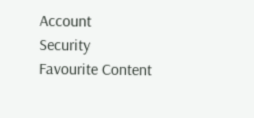Account
Security
Favourite Content